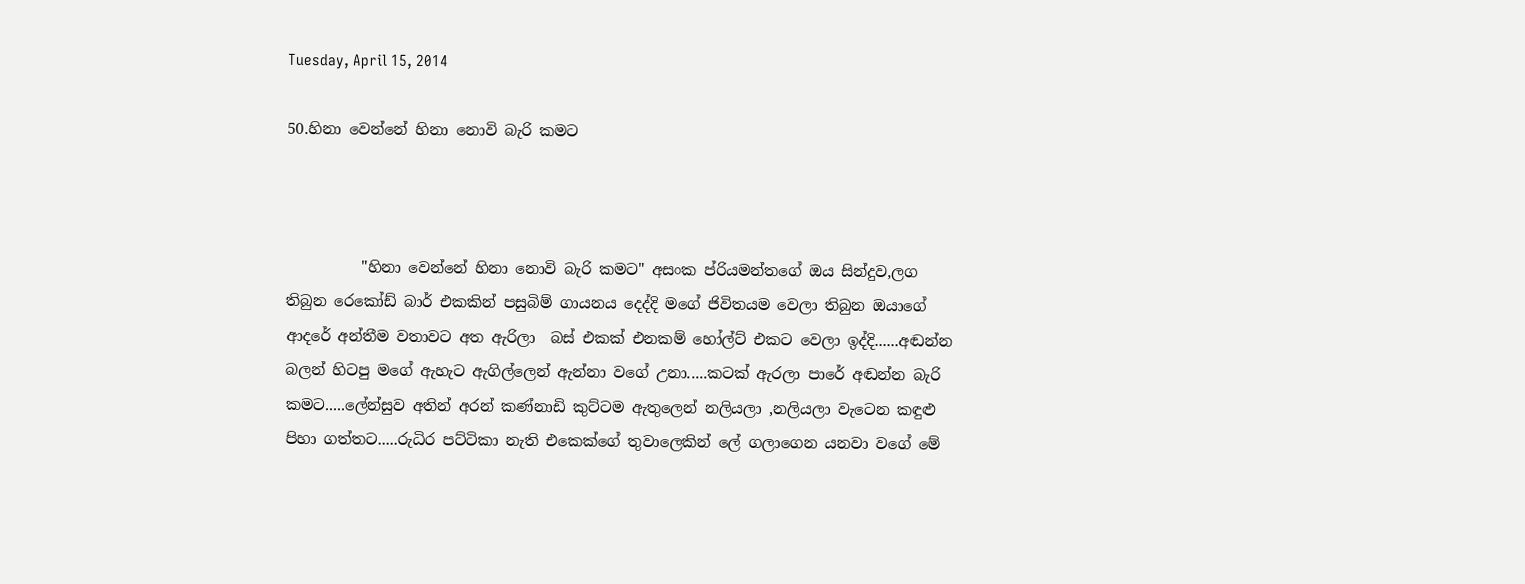Tuesday, April 15, 2014

50.හිනා වෙන්නේ හිනා නොවි බැරි කමට



          "හිනා වෙන්නේ හිනා නොවි බැරි කමට" අසංක ප්රියමන්තගේ ඔය සින්දුව,ලග තිබුන රෙකෝඩ් බාර් එකකින් පසුබිම් ගායනය දෙද්දි මගේ ජිවිතයම වෙලා තිබුන ඔයාගේ ආදරේ අන්තීම වතාවට අත ඇරිලා  බස් එකක් එනකම් හෝල්ට් එකට වෙලා ඉද්දි......අඬන්න බලන් හිටපු මගේ ඇහැට ඇගිල්ලෙන් ඇන්නා වගේ උනා.....කටක් ඇරලා පාරේ අඬන්න බැරි කමට.....ලේන්සුව අතින් අරන් කණ්නාඩි කුට්ටම ඇතුලෙන් නලියලා ,නලියලා වැටෙන කඳුළු පිහා ගත්තට.....රුධිර පට්ටිකා නැති එකෙක්ගේ තුවාලෙකින් ලේ ගලාගෙන යනවා වගේ මේ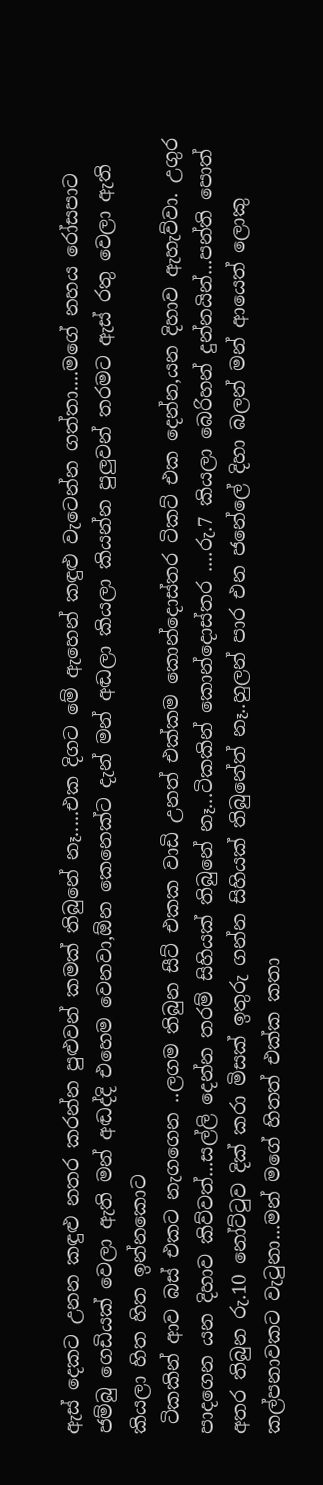ඇස් දෙකට උනන කඳුළු නතර කරන්න පුළුවන් කමක් තිබුනේ නෑ.....එක දිගට මේ ඇහෙන් කඳුළු වැටෙන්න ගත්තා....මගේ නහය රෝසපාට ජම්බු ගෙඩියක් වෙලා ඇති මන් අඬද්දි එහෙම වෙනවා,ඕන කෙනෙක්ට දැන් මන් අඬලා කියලා කියන්න පුලුවන් තරමට ඇස් රතු වෙලා ඇති කියලා හිත හිත ඉන්නකොට
 ටිකකින් ආව බස් එකට නැගගෙන ..ලගම තිබුන සීට් එකක වාඩි උනත් එක්කම කොන්දොස්තර ටිකට් එක දෙන්න,යන දිහාව ඇහැව්වා. උගුර පාදගෙන යන දිහාව කිව්වත්...සල්ලි දෙන්න තරම් සිහියක් තිබුනේ නෑ...ටිකකින් කොන්දොස්තර ....රු.7 කියලා බෙරිහන් දුන්නයින්...පන්ති පොත් අතර තිබුන රු.10 නෝට්ටුව දික් කරා මිසක් ඉතුරු ගන්න සිහියක් තිබුනේත් නෑ..හුලන් පාර එන ජනේලේ දිහා බලන් මන් ආයෙත් ලොකු කල්පනාවකට වැටුනා...මන් මගේ හිතත් එක්ක කතා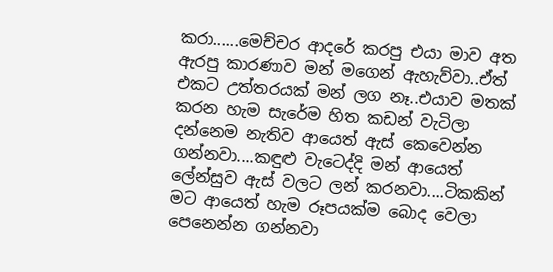කරා......මෙච්චර ආදරේ කරපු එයා මාව අත ඇරපු කාරණාව මන් මගෙන් ඇහැව්වා..ඒත් එකට උත්තරයක් මන් ලග නෑ..එයාව මතක් කරන හැම සැරේම හිත කඩන් වැටිලා දන්නෙම නැතිව ආයෙත් ඇස් කෙවෙන්න ගන්නවා....කඳුළු වැටෙද්දි මන් ආයෙත් ලේන්සුව ඇස් වලට ලන් කරනවා....ටිකකින් මට ආයෙත් හැම රූපයක්ම බොද වෙලා පෙනෙන්න ගන්නවා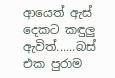ආයෙත් ඇස් දෙකට කඳුලු ඇවිත්......බස් එක පුරාම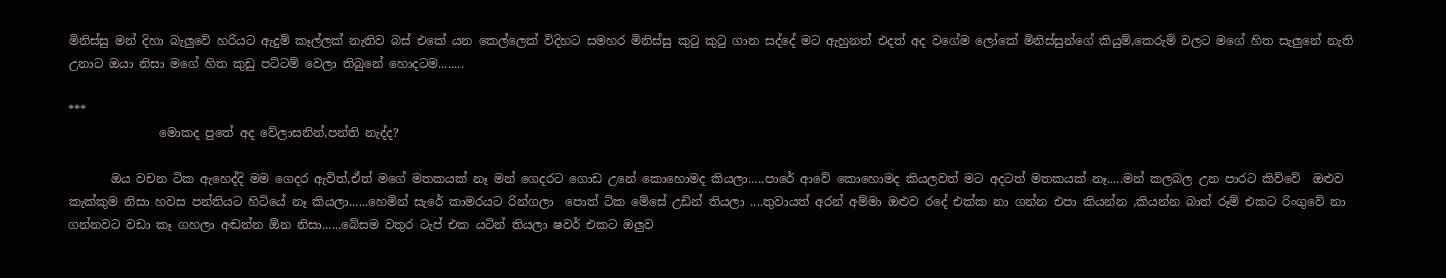මිනිස්සු මන් දිහා බැලුවේ හරියට ඇදුම් කෑල්ලක් නැතිව බස් එකේ යන කෙල්ලෙක් විදිහට සමහර මිනිස්සු කුටු කුටු ගාන සද්දේ මට ඇහුනත් එදත් අද වගේම ලෝකේ මිනිස්සුන්ගේ කියුම්,කෙරුම් වලට මගේ හිත සැලුනේ නැති උනාට ඔයා නිසා මගේ හිත කුඩු පට්ටම් වෙලා තිබුනේ හොදටම........

***
               මොකද පුතේ අද වේලාසනින්,පන්ති නැද්ද?

       ඔය වචන ටික ඇහෙද්දි මම ගෙදර ඇවිත්,ඒත් මගේ මතකයක් නෑ මන් ගෙදරට ගොඩ උනේ කොහොමද කියලා.....පාරේ ආවේ කොහොමද කියලවත් මට අදටත් මතකයක් නෑ.....මන් කලබල උන පාරට කිව්වේ  ඔළුව කැක්කුම නිසා හවස පන්තියට හිටියේ නෑ කියලා......හෙමින් සැරේ කාමරයට රින්ගලා  පොත් ටික මේසේ උඩින් තියලා ....තුවායත් අරන් අම්මා ඔළුව රදේ එක්ක නා ගන්න එපා කියන්න ,කියන්න බාත් රූම් එකට රිංගුවේ නා ගන්නවට වඩා කෑ ගහලා අඬන්න ඕන නිසා......බේසම වතුර ටැප් එක යටින් තියලා ෂවර් එකට ඔලුව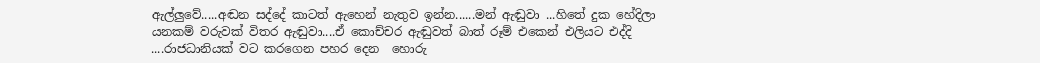ඇල්ලුවේ.....අඬන සද්දේ කාටත් ඇහෙන් නැතුව ඉන්න......මන් ඇඬුවා ...හිතේ දුක හේදිලා යනකම් වරුවක් විතර ඇඬුවා....ඒ කොච්චර ඇඬුවත් බාත් රූම් එකෙන් එලියට එද්දි ....රාජධානියක් වට කරගෙන පහර දෙන  හොරු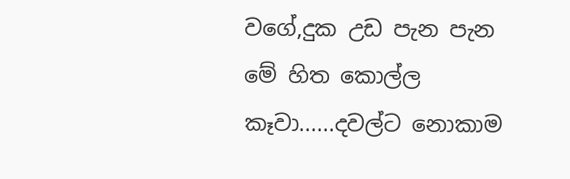වගේ,දුක උඩ පැන පැන මේ හිත කොල්ල කෑවා......දවල්ට නොකාම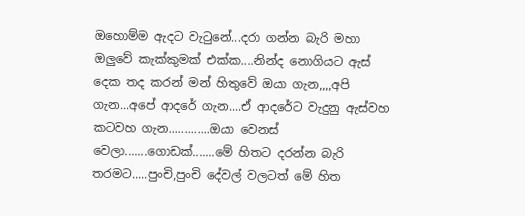ඔහොම්ම ඇදට වැටුනේ...දරා ගන්න බැරි මහා ඔලුවේ කැක්කුමක් එක්ක....නින්ද නොගියට ඇස් දෙක තද කරන් මන් හිතුවේ ඔයා ගැන,,,,අපි ගැන...අපේ ආදරේ ගැන....ඒ ආදරේට වැදුනු ඇස්වහ කටවහ ගැන.............ඔයා වෙනස් වෙලා.......ගොඩක්.......මේ හිතට දරන්න බැරි තරමට.....පුංචි,පුංචි දේවල් වලටත් මේ හිත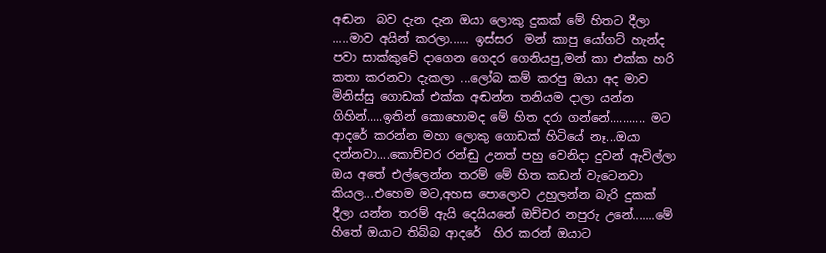අඬන  බව දැන දැන ඔයා ලොකු දුකක් මේ හිතට දීලා .....මාව අයින් කරලා...... ඉස්සර  මන් කාපු යෝගට් හැන්ද පවා සාක්කුවේ දාගෙන ගෙදර ගෙනියපු,මන් කා එක්ක හරි කතා කරනවා දැකලා ...ලෝබ කම් කරපු ඔයා අද මාව මිනිස්සු ගොඩක් එක්ක අඬන්න තනියම දාලා යන්න ගිහින්.....ඉතින් කොහොමද මේ හිත දරා ගන්නේ........... මට ආදරේ කරන්න මහා ලොකු ගොඩක් හිටියේ නෑ...ඔයා දන්නවා....කොච්චර රන්ඬු උනත් පහු වෙනිදා දුවන් ඇවිල්ලා ඔය අතේ එල්ලෙන්න තරම් මේ හිත කඩන් වැටෙනවා කියල...එහෙම මට,අහස පොලොව උහුලන්න බැරි දුකක් දීලා යන්න තරම් ඇයි දෙයියනේ ඔච්චර නපුරු උනේ.......මේ හිතේ ඔයාට තිබ්බ ආදරේ  හිර කරන් ඔයාට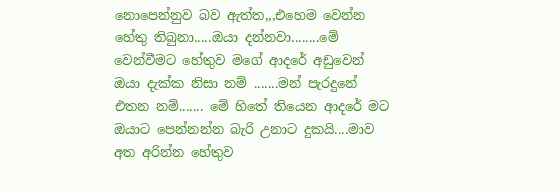නොපෙන්නුව බව ඇත්ත,,,එහෙම වෙන්න හේතු තිබුනා.....ඔයා දන්නවා........මේ වෙන්වීමට හේතුව මගේ ආදරේ අඩුවෙන්  ඔයා දැක්ක නිසා නම් .......මන් පැරදුනේ එතන නම්....... මේ හිතේ තියෙන ආදරේ මට ඔයාට පෙන්නන්න බැරි උනාට දුකයි....මාව අත අරින්න හේතුව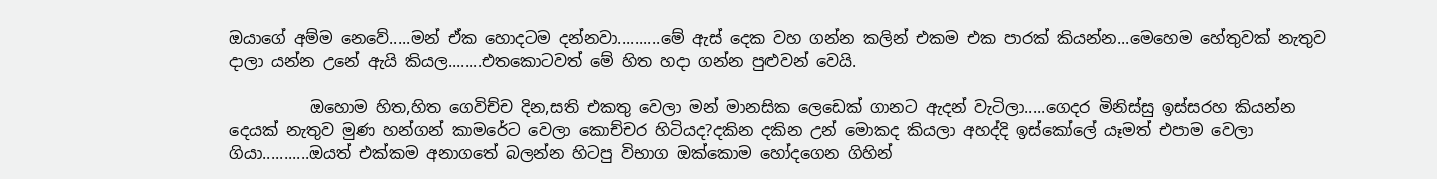ඔයාගේ අම්ම නෙවේ.....මන් ඒක හොදටම දන්නවා..........මේ ඇස් දෙක වහ ගන්න කලින් එකම එක පාරක් කියන්න...මෙහෙම හේතුවක් නැතුව දාලා යන්න උනේ ඇයි කියල........එතකොටවත් මේ හිත හදා ගන්න පුළුවන් වෙයි.

          ඔහොම හිත,හිත ගෙවිච්ච දින,සති එකතු වෙලා මන් මානසික ලෙඩෙක් ගානට ඇදන් වැටිලා.....ගෙදර මිනිස්සු ඉස්සරහ කියන්න දෙයක් නැතුව මුණ හන්ගන් කාමරේට වෙලා කොච්චර හිටියද?දකින දකින උන් මොකද කියලා අහද්දි ඉස්කෝලේ යෑමත් එපාම වෙලා ගියා...........ඔයත් එක්කම අනාගතේ බලන්න හිටපු විභාග ඔක්කොම හෝදගෙන ගිහින්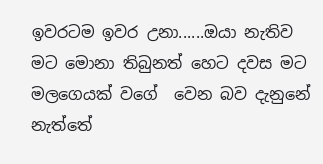ඉවරටම ඉවර උනා......ඔයා නැතිව මට මොනා තිබුනත් හෙට දවස මට මලගෙයක් වගේ  වෙන බව දැනුනේ නැත්තේ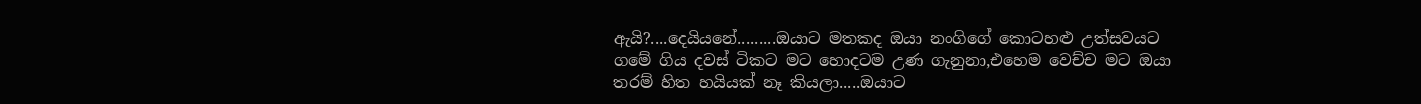ඇයි?....දෙයියනේ.........ඔයාට මතකද ඔයා නංගිගේ කොටහළු උත්සවයට ගමේ ගිය දවස් ටිකට මට හොදටම උණ ගැනුනා,එහෙම වෙච්ච මට ඔයා තරම් හිත හයියක් නෑ කියලා.....ඔයාට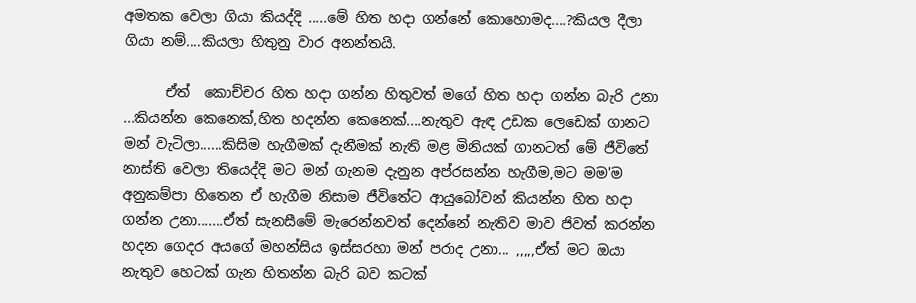අමතක වෙලා ගියා කියද්දි .....මේ හිත හදා ගන්නේ කොහොමද....?කියල දීලා ගියා නම්....කියලා හිතුනු වාර අනන්තයි.

      ඒත්  කොච්චර හිත හදා ගන්න හිතුවත් මගේ හිත හදා ගන්න බැරි උනා ...කියන්න කෙනෙක්,හිත හදන්න කෙනෙක්....නැතුව ඇඳ උඩක ලෙඩෙක් ගානට මන් වැටිලා......කිසිම හැගීමක් දැනීමක් නැති මළ මිනියක් ගානටත් මේ ජීවිතේ නාස්ති වෙලා තියෙද්දි මට මන් ගැනම දැනුන අප්රසන්න හැගීම,මට මම'ම අනුකම්පා හිතෙන ඒ හැගීම නිසාම ජීවිතේට ආයුබෝවන් කියන්න හිත හදා ගන්න උනා.......ඒත් සැනසීමේ මැරෙන්නවත් දෙන්නේ නැතිව මාව ජිවත් කරන්න හදන ගෙදර අයගේ මහන්සිය ඉස්සරහා මන් පරාද උනා... ,,,,,ඒත් මට ඔයා නැතුව හෙටක් ගැන හිතන්න බැරි බව කටක්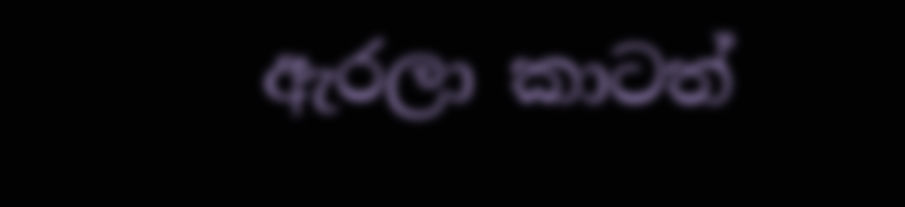ඇරලා කාටත්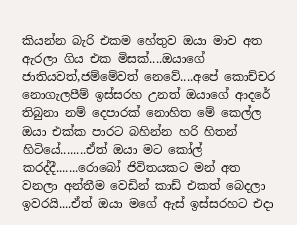කියන්න බැරි එකම හේතුව ඔයා මාව අත ඇරලා ගිය එක මිසක්....ඔයාගේ ජාතියවත්,ජම්මේවත් නෙවේ....අපේ කොච්චර නොගැලපීම් ඉස්සරහ උනත් ඔයාගේ ආදරේ තිබුනා නම් දෙපාරක් නොහිත මේ කෙල්ල ඔයා එක්ක පාරට බහින්න හරි හිතන් හිටියේ........ඒත් ඔයා මට කෝල් කරද්දී.......රොබෝ ජිවිතයකට මන් අත වනලා අන්තීම වෙඩින් කාඩ් එකත් බෙදලා ඉවරයි....ඒත් ඔයා මගේ ඇස් ඉස්සරහට එදා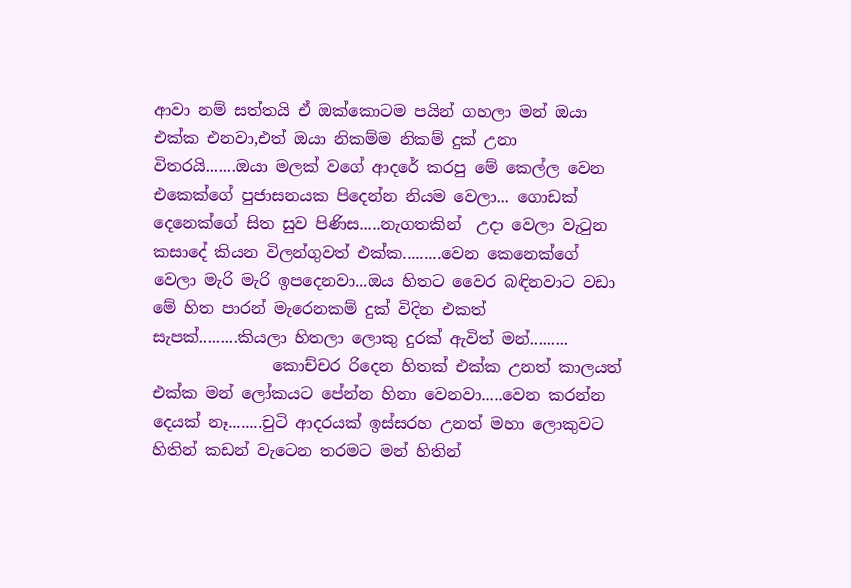ආවා නම් සත්තයි ඒ ඔක්කොටම පයින් ගහලා මන් ඔයා එක්ක එනවා,එත් ඔයා නිකම්ම නිකම් දුක් උනා විතරයි.......ඔයා මලක් වගේ ආදරේ කරපු මේ කෙල්ල වෙන එකෙක්ගේ පුජාසනයක පිදෙන්න නියම වෙලා... ගොඩක් දෙනෙක්ගේ සිත සුව පිණිස.....නැගතකින්  උදා වෙලා වැටුන  කසාදේ කියන විලන්ගුවත් එක්ක.........වෙන කෙනෙක්ගේ වෙලා මැරි මැරි ඉපදෙනවා...ඔය හිතට වෛර බඳිනවාට වඩා මේ හිත පාරන් මැරෙනකම් දුක් විදින එකත් සැපක්.........කියලා හිතලා ලොකු දුරක් ඇවිත් මන්.........
               කොච්චර රිදෙන හිතක් එක්ක උනත් කාලයත් එක්ක මන් ලෝකයට පේන්න හිනා වෙනවා.....වෙන කරන්න දෙයක් නෑ........චුටි ආදරයක් ඉස්සරහ උනත් මහා ලොකුවට හිතින් කඩන් වැටෙන තරමට මන් හිතින්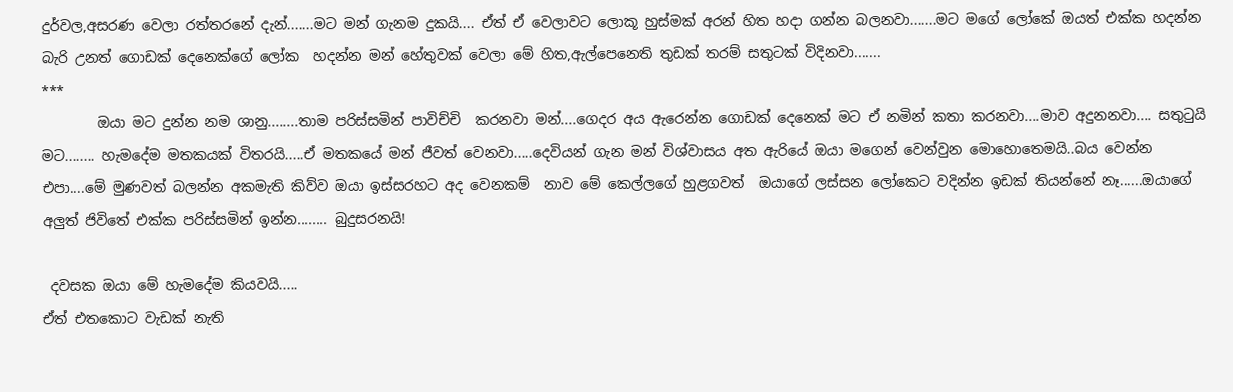දුර්වල,අසරණ වෙලා රත්තරනේ දැන්.......මට මන් ගැනම දුකයි.... ඒත් ඒ වෙලාවට ලොකූ හුස්මක් අරන් හිත හදා ගන්න බලනවා.......මට මගේ ලෝකේ ඔයත් එක්ක හදන්න බැරි උනත් ගොඩක් දෙනෙක්ගේ ලෝක  හදන්න මන් හේතුවක් වෙලා මේ හිත,ඇල්පෙනෙති තුඩක් තරම් සතුටක් විදිනවා.......
***
        ඔයා මට දුන්න නම ශානු........තාම පරිස්සමින් පාවිච්චි  කරනවා මන්....ගෙදර අය ඇරෙන්න ගොඩක් දෙනෙක් මට ඒ නමින් කතා කරනවා....මාව අදුනනවා.... සතුටුයි මට........ හැමදේම මතකයක් විතරයි.....ඒ මතකයේ මන් ජීවත් වෙනවා.....දෙවියන් ගැන මන් විශ්වාසය අත ඇරියේ ඔයා මගෙන් වෙන්වුන මොහොතෙමයි..බය වෙන්න එපා....මේ මුණවත් බලන්න අකමැති කිව්ව ඔයා ඉස්සරහට අද වෙනකම්  නාව මේ කෙල්ලගේ හුළගවත්  ඔයාගේ ලස්සන ලෝකෙට වදින්න ඉඩක් තියන්නේ නෑ......ඔයාගේ අලුත් ජිවිතේ එක්ක පරිස්සමින් ඉන්න........ බුදුසරනයි!

 දවසක ඔයා මේ හැමදේම කියවයි.....
ඒත් එතකොට වැඩක් නැති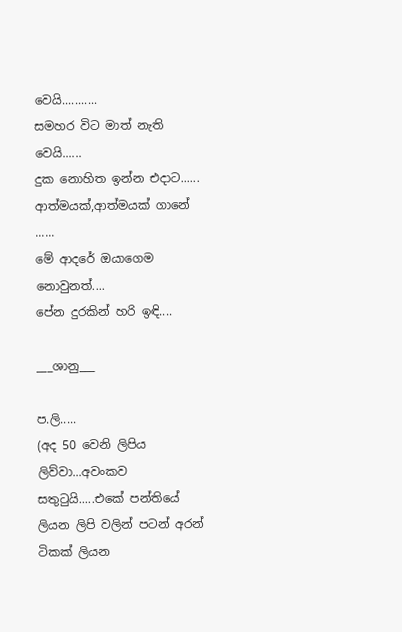වෙයි...........
සමහර විට මාත් නැති වෙයි......
දුක නොහිත ඉන්න එදාට......
ආත්මයක්,ආත්මයක් ගානේ ......
මේ ආදරේ ඔයාගෙම නොවුනත්....
පේන දුරකින් හරි ඉඳි....

___ශානු___

ප.ලි.....
(අද 50 වෙනි ලිපිය ලිව්වා...අවංකව සතුටුයි.....එකේ පන්තියේ ලියන ලිපි වලින් පටන් අරන් ටිකක් ලියන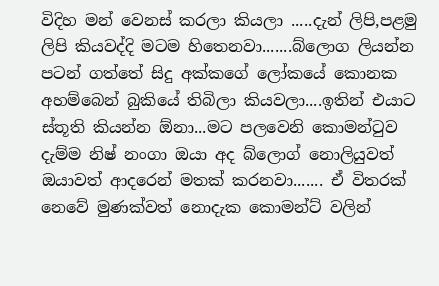විදිහ මන් වෙනස් කරලා කියලා .....දැන් ලිපි,පළමු ලිපි කියවද්දි මටම හිතෙනවා.......බ්ලොග ලියන්න පටන් ගත්තේ සිදු අක්කගේ ලෝකයේ කොනක අහම්බෙන් බුකියේ තිබිලා කියවලා....ඉතින් එයාට ස්තූති කියන්න ඕනා...මට පලවෙනි කොමන්ටුව දැම්ම නිෂ් නංගා ඔයා අද බ්ලොග් නොලියුවත් ඔයාවත් ආදරෙන් මතක් කරනවා....... ඒ විතරක් නෙවේ මුණක්වත් නොදැක කොමන්ට් වලින්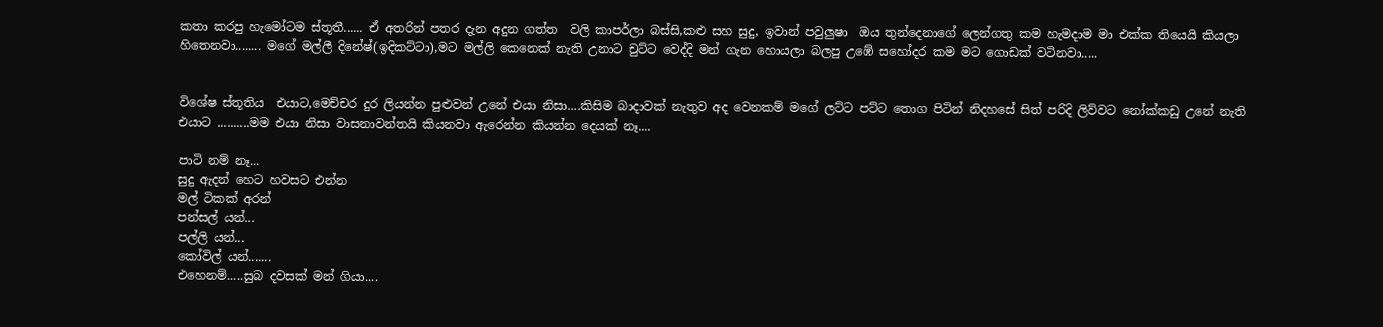කතා කරපු හැමෝටම ස්තූතී...... ඒ අතරින් පතර දැන අදුන ගත්ත  වලි කාපර්ලා බස්සි,කළු සහ සුදු, ඉවාන් පවුලුෂා  ඔය තුන්දෙනාගේ ලෙන්ගතු කම හැමදාම මා එක්ක තියෙයි කියලා හිතෙනවා........ මගේ මල්ලී දිනේෂ්(ඉදිකට්ටා),මට මල්ලි කෙනෙක් නැති උනාට චුට්ට වෙද්දි මන් ගැන හොයලා බලපු උඹේ සහෝදර කම මට ගොඩක් වටිනවා.....


විශේෂ ස්තූතිය  එයාට,මෙච්චර දුර ලියන්න පුළුවන් උනේ එයා නිසා....කිසිම බාදාවක් නැතුව අද වෙනකම් මගේ ලට්ට පට්ට තොග පිටින් නිදහසේ සිත් පරිදි ලිව්වට නෝක්කඩු උනේ නැති එයාට ..........මම එයා නිසා වාසනාවන්තයි කියනවා ඇරෙන්න කියන්න දෙයක් නෑ....

පාටි නම් නෑ...
සුදු ඇදන් හෙට හවසට එන්න
මල් ටිකක් අරන්
පන්සල් යන්...
පල්ලි යන්...
කෝවිල් යන්.......
එහෙනම්.....සුබ දවසක් මන් ගියා....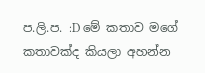ප.ලි.ප. :D මේ කතාව මගේ කතාවක්ද කියලා අහන්න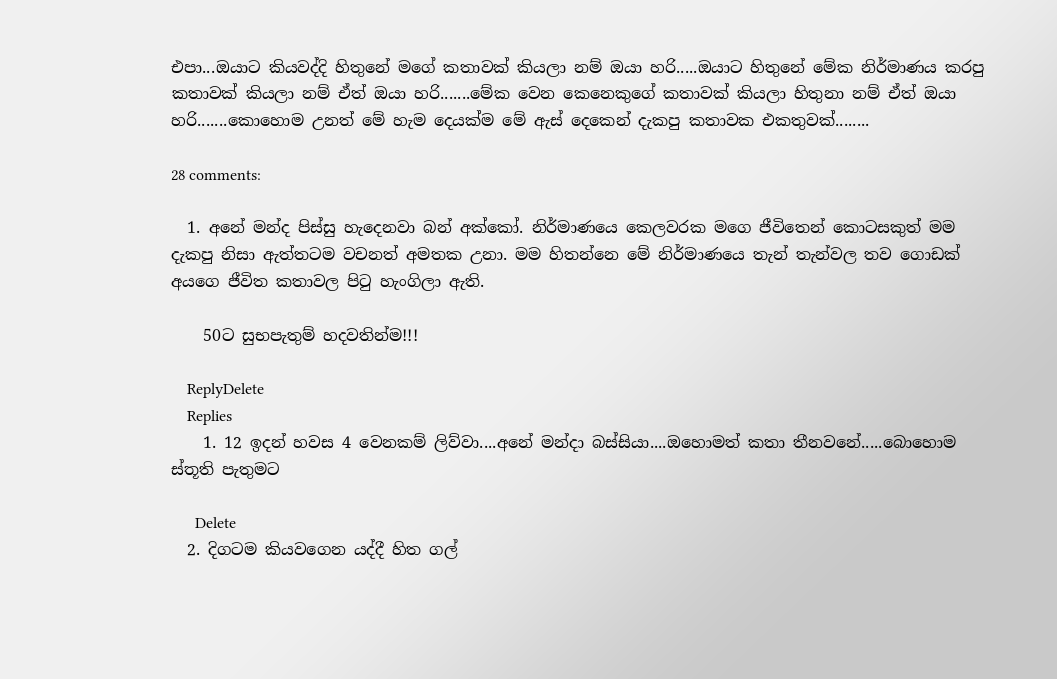එපා...ඔයාට කියවද්දි හිතුනේ මගේ කතාවක් කියලා නම් ඔයා හරි.....ඔයාට හිතුනේ මේක නිර්මාණය කරපු කතාවක් කියලා නම් ඒත් ඔයා හරි.......මේක වෙන කෙනෙකුගේ කතාවක් කියලා හිතුනා නම් ඒත් ඔයා හරි.......කොහොම උනත් මේ හැම දෙයක්ම මේ ඇස් දෙකෙන් දැකපු කතාවක එකතුවක්........

28 comments:

  1. අනේ මන්ද පිස්සු හැදෙනවා බන් අක්කෝ. නිර්මාණයෙ කෙලවරක මගෙ ජීවිතෙන් කොටසකුත් මම දැකපු නිසා ඇත්තටම වචනත් අමතක උනා. මම හිතන්නෙ මේ නිර්මාණයෙ තැන් තැන්වල තව ගොඩක් අයගෙ ජීවිත කතාවල පිටු හැංගිලා ඇති.

    50ට සුභපැතුම් හදවතින්ම!!!

    ReplyDelete
    Replies
    1. 12 ඉදන් හවස 4 වෙනකම් ලිව්වා....අනේ මන්දා බස්සියා....ඔහොමත් කතා තීනවනේ.....බොහොම ස්තූති පැතුමට

      Delete
  2. දිගටම කියවගෙන යද්දී හිත ගල්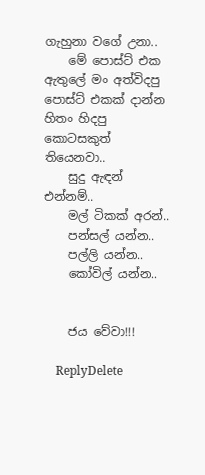ගැහුනා වගේ උනා..
    මේ පොස්ට් එක ඇතුලේ මං අත්විදපු පොස්ට් එකක් දාන්න හිතං හිදපු කොටසකුත් තියෙනවා..
    සුදු ඇඳන් එන්නම්..
    මල් ටිකක් අරන්..
    පන්සල් යන්න..
    පල්ලි යන්න..
    කෝවිල් යන්න..


    ජය වේවා!!!

    ReplyDelete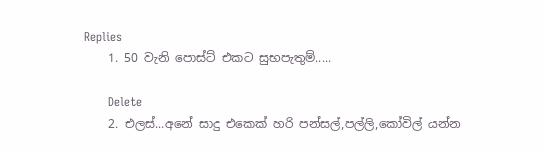Replies
    1. 50 වැනි පොස්ට් එකට සුභපැතුම්.....

      Delete
    2. එලස්...අනේ සාදු එකෙක් හරි පන්සල්,පල්ලි,කෝවිල් යන්න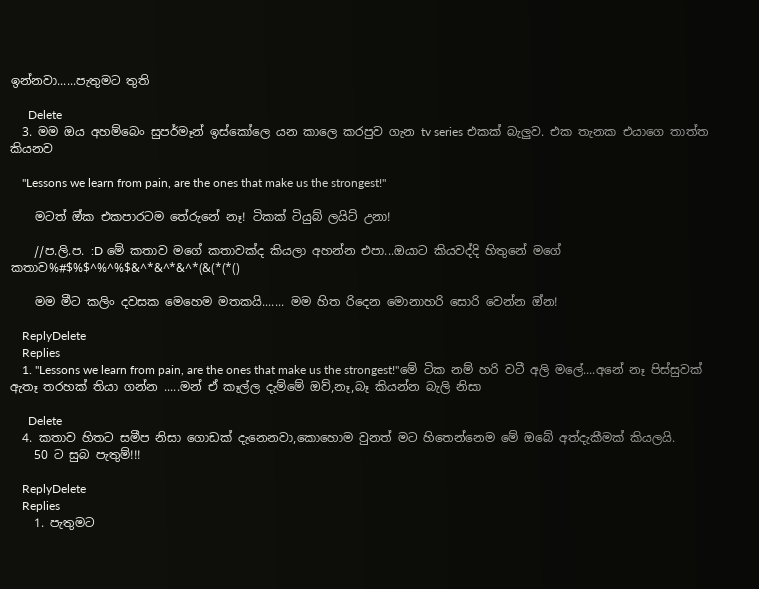ඉන්නවා......පැතුමට තුති

      Delete
  3. මම ඔය අහම්බෙං සුපර්මෑන් ඉස්කෝලෙ යන කාලෙ කරපුව ගැන tv series එකක් බැලුව. එක තැනක එයාගෙ තාත්ත කියනව

    "Lessons we learn from pain, are the ones that make us the strongest!"

    මටත් ඔ්ක එකපාරටම තේරුනේ නෑ! ටිකක් ටියුබ් ලයිට් උනා!

    //ප.ලි.ප. :D මේ කතාව මගේ කතාවක්ද කියලා අහන්න එපා...ඔයාට කියවද්දි හිතුනේ මගේ කතාව%#$%$^%^%$&^*&^*&^*(&(*(*()

    මම මීට කලිං දවසක මෙහෙම මතකයි....... මම හිත රිදෙන මොනාහරි සොරි වෙන්න ඔ්න!

    ReplyDelete
    Replies
    1. "Lessons we learn from pain, are the ones that make us the strongest!"මේ ටික නම් හරි වටී අලි මලේ....අනේ නෑ පිස්සුවක් ඇතෑ තරහක් තියා ගන්න .....මන් ඒ කෑල්ල දැම්මේ ඔව්,නෑ,බෑ කියන්න බැලි නිසා

      Delete
  4. කතාව හිතට සමීප නිසා ගොඩක් දැනෙනවා,කොහොම වුනත් මට හිතෙන්නෙම මේ ඔබේ අත්දැකීමක් කියලයි.
    50 ට සුබ පැතුම්!!!

    ReplyDelete
    Replies
    1. පැතුමට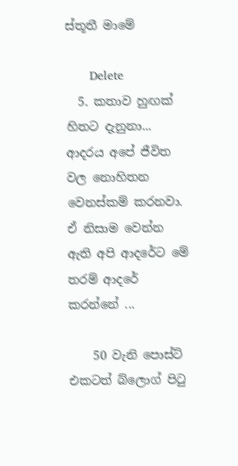ස්තූතී මාමේ

      Delete
  5. කතාව හුඟක් හිතට දැනුනා... ආදරය අපේ ජීවිත වල නොහිතන වෙනස්කම් කරනවා. ඒ නිසාම වෙන්න ඇති අපි ආදරේට මේ තරම් ආදරේ කරන්නේ ...

    50 වැනි පොස්ට් එකටත් බ්ලොග් පි‍ටු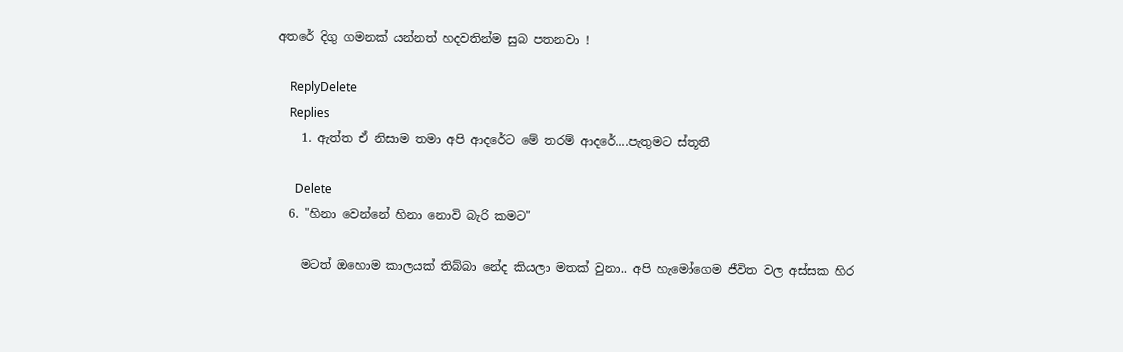අතරේ දිගු ගමනක් යන්නත් හදවතින්ම සුබ පතනවා !

    ReplyDelete
    Replies
    1. ඇත්ත ඒ නිසාම තමා අපි ආදරේට මේ තරම් ආදරේ....පැතුමට ස්තූතී

      Delete
  6. "හිනා වෙන්නේ හිනා නොවි බැරි කමට"

    මටත් ඔහොම කාලයක් තිබ්බා නේද කියලා මතක් වුනා.. අපි හැමෝගෙම ජීවිත වල අස්සක හිර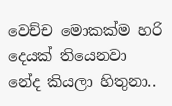වෙච්ච මොකක්ම හරි දෙයක් තියෙනවා නේද කියලා හිතුනා..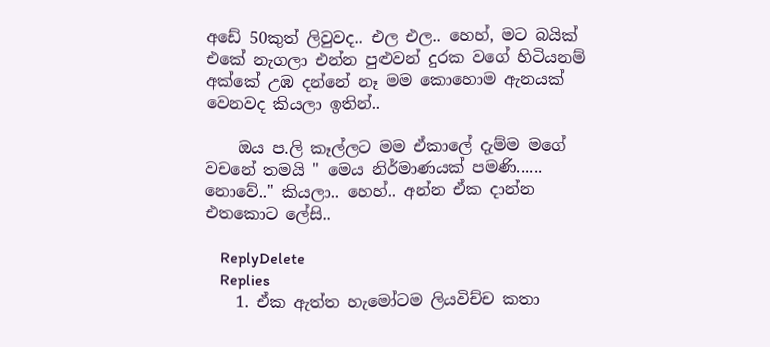අඩේ 50කුත් ලිවුවද.. එල එල.. හෙහ්, මට බයික් එකේ නැගලා එන්න පුළුවන් දුරක වගේ හිටියනම් අක්කේ උඹ දන්නේ නෑ මම කොහොම ඇනයක් වෙනවද කියලා ඉතින්..

    ඔය ප.ලි කෑල්ලට මම ඒකාලේ දැම්ම මගේ වචනේ තමයි " මෙය නිර්මාණයක් පමණි...... නොවේ.." කියලා.. හෙහ්.. අන්න ඒක දාන්න එතකොට ලේසි..

    ReplyDelete
    Replies
    1. ඒක ඇත්ත හැමෝටම ලියවිච්ච කතා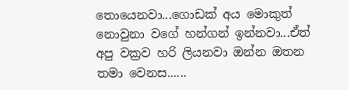තොයෙනවා...ගොඩක් අය මොකුත් නොවුනා වගේ හන්ගන් ඉන්නවා...ඒත් අපු වක්‍රව හරි ලියනවා ඔන්න ඔතන තමා වෙනස......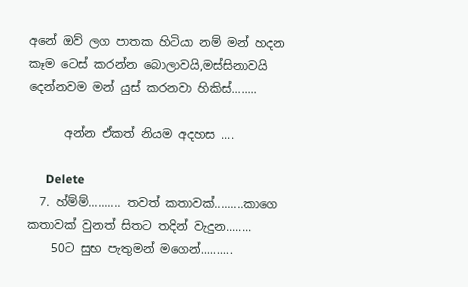අනේ ඔව් ලග පාතක හිටියා නම් මන් හදන කෑම ටෙස් කරන්න බොලාවයි,මස්සිනාවයි දෙන්නවම මන් යුස් කරනවා හිකිස්........

      අන්න ඒකත් නියම අදහස ....

      Delete
  7. හ්ම්ම්.......... තවත් කතාවක්.........කාගෙ කතාවක් වුනත් සිතට තදින් වැදුන........
    50ට සුභ පැතුමන් මගෙන්..........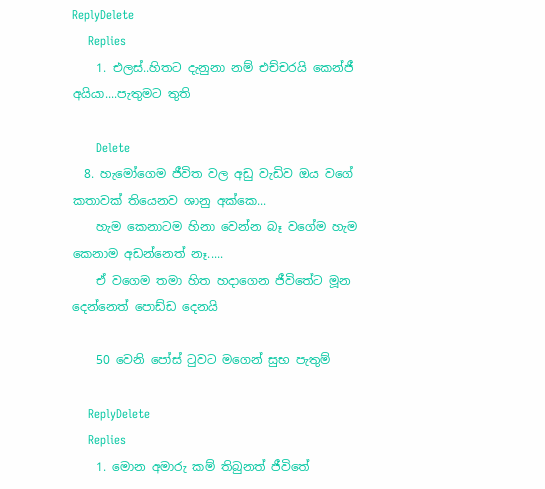ReplyDelete
    Replies
    1. එලස්..හිතට දැනුනා නම් එච්චරයි කෙන්ජී අයියා....පැතුමට තුති

      Delete
  8. හැමෝගෙම ජීවිත වල අඩු වැඩිව ඔය වගේ කතාවක් තියෙනව ශානු අක්කෙ...
    හැම කෙනාටම හිනා වෙන්න බෑ වගේම හැම කෙනාම අඩන්නෙත් නෑ.....
    ඒ වගෙම තමා හිත හදාගෙන ජීවිතේට මූන දෙන්නෙත් පොඩ්ඩ දෙනයි

    50 වෙනි පෝස් ටුවට මගෙන් සුභ පැතුම්

    ReplyDelete
    Replies
    1. මොන අමාරු කම් තිබුනත් ජීවිතේ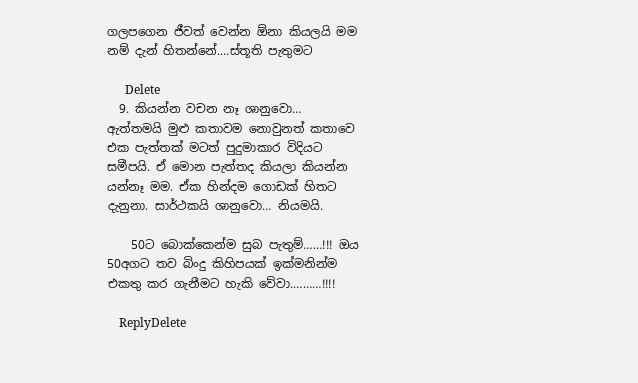ගලපගෙන ජීවත් වෙන්න ඕනා කියලයි මම නම් දැන් හිතන්නේ....ස්තූති පැතුමට

      Delete
  9. කියන්න වචන නෑ ශානුවො… ඇත්තමයි මුළු කතාවම නොවුනත් කතාවෙ එක පැත්තක් මටත් පුදුමාකාර විදියට සමීපයි. ඒ මොන පැත්තද කි‍යලා කියන්න යන්නෑ මම. ඒක හින්දම ගොඩක් හිතට දැනුනා. සාර්ථකයි ශානුවො… නියමයි.

    50ට බොක්කෙන්ම සුබ පැතුම්……!!! ඔය 50අගට තව බිංදු කිහිපයක් ඉක්මනින්ම එකතු කර ගැනීමට හැකි වේවා.………!!!!

    ReplyDelete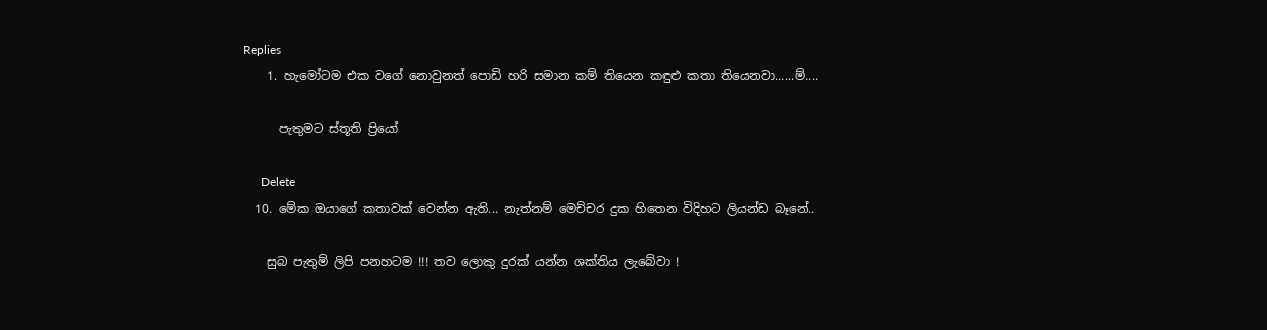Replies
    1. හැමෝටම එක වගේ නොවුනත් පොඩි හරි සමාන කම් තියෙන කඳුළු කතා තියෙනවා......ම්....

      පැතුමට ස්තූති ප්‍රියෝ

      Delete
  10. මේක ඔයාගේ කතාවක් වෙන්න ඇති... නැත්නම් මෙච්චර දුක හිතෙන විදිහට ලියන්ඩ බෑනේ..

    සුබ පැතුම් ලිපි පනහටම !!! තව ලොකු දුරක් යන්න ශක්තිය ලැබේවා !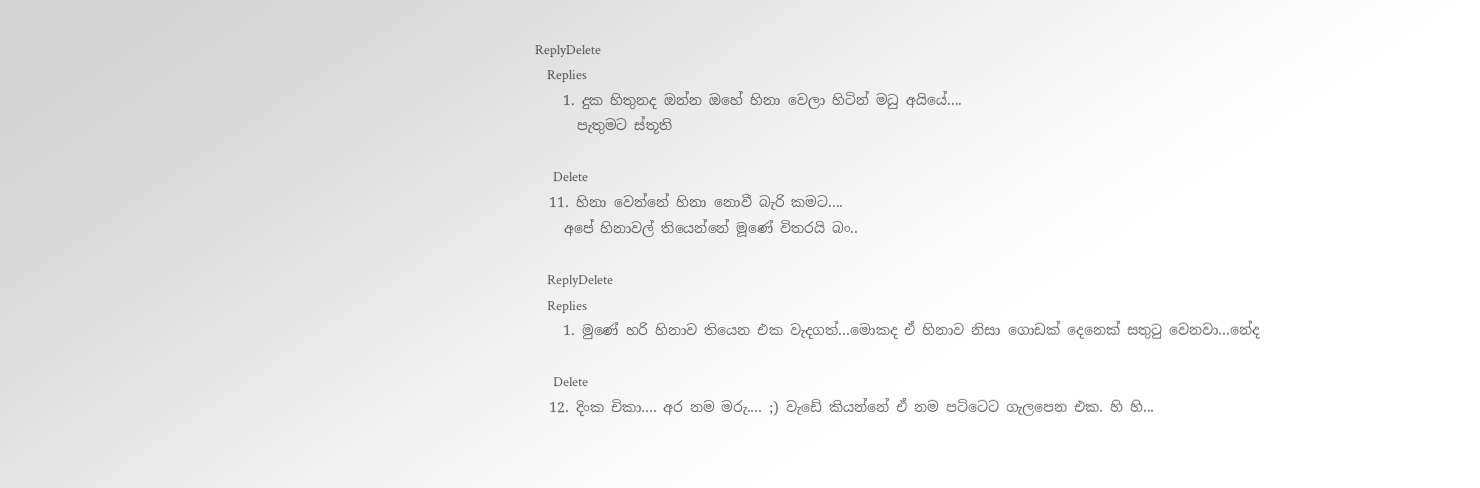ReplyDelete
    Replies
    1. දුක හිතුනද ඔන්න ඔහේ හිනා වෙලා හිටින් මධු අයියේ....
      පැතුමට ස්තූති

      Delete
  11. හිනා වෙන්නේ හිනා නොවී බැරි කමට....
    අපේ හිනාවල් තියෙන්නේ මූණේ විතරයි බං..

    ReplyDelete
    Replies
    1. මුණේ හරි හිනාව තියෙන එක වැදගත්...මොකද ඒ හිනාව නිසා ගොඩක් දෙනෙක් සතුටු වෙනවා...නේද

      Delete
  12. දිංක චිකා.... අර නම මරු.... ;) වැඩේ කියන්නේ ඒ නම පට්ටෙට ගැලපෙන එක. හි හි...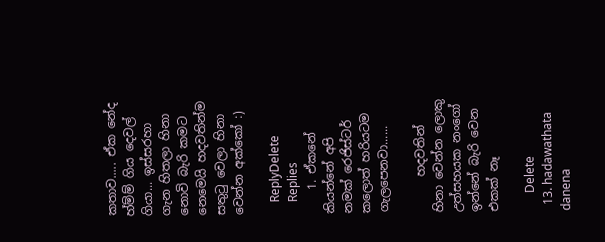කතාව..... ඒක නේද හ්ම්ම් ගිය දෙවල් ගියා... ඉස්සරහා ගැන හිතලා හිනා නොවි බැරි කමට නෙමෙයි හදවතින්ම සතුටු වෙලා හිනා වෙන්න අක්කෝ :)

    ReplyDelete
    Replies
    1. ඒකනේ කියන්නේ අපි නමක් රෙජිස්ටර් කලොත් හරියටම ගැලපෙනවා......

      හදවතින් හිනා වෙන්න ලොකු උත්සහයක නංගෝ ඉන්නේ බැරි වෙන එකක් නෑ

      Delete
  13. hadawathata danena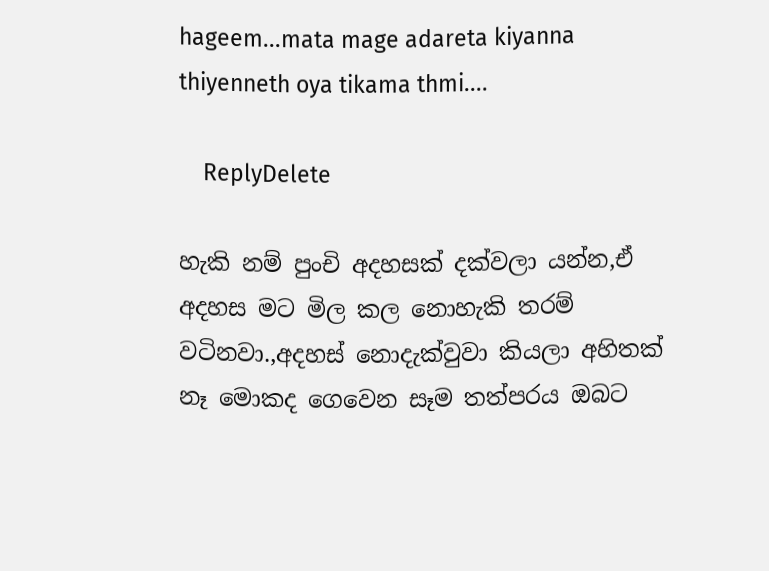hageem...mata mage adareta kiyanna thiyenneth oya tikama thmi....

    ReplyDelete

හැකි නම් පුංචි අදහසක් දක්වලා යන්න,ඒ අදහස මට මිල කල නොහැකි තරම් වටිනවා.,අදහස් නොදැක්වුවා කියලා අහිතක් නෑ මොකද ගෙවෙන සෑම තත්පරය ඔබට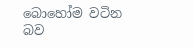බොහෝම වටින බව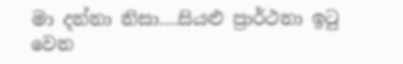මා දන්නා නිසා....සියළු ප්‍රාර්ථනා ඉටු වෙන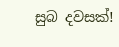සුබ දවසක්!